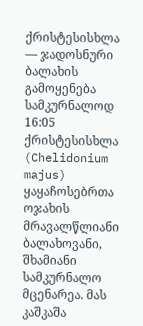ქრისტესისხლა — ჯადოსნური ბალახის გამოყენება სამკურნალოდ
16:05
ქრისტესისხლა (Chelidonium majus) ყაყაჩოსებრთა ოჯახის მრავალწლიანი ბალახოვანი, შხამიანი სამკურნალო მცენარეა. მას კაშკაშა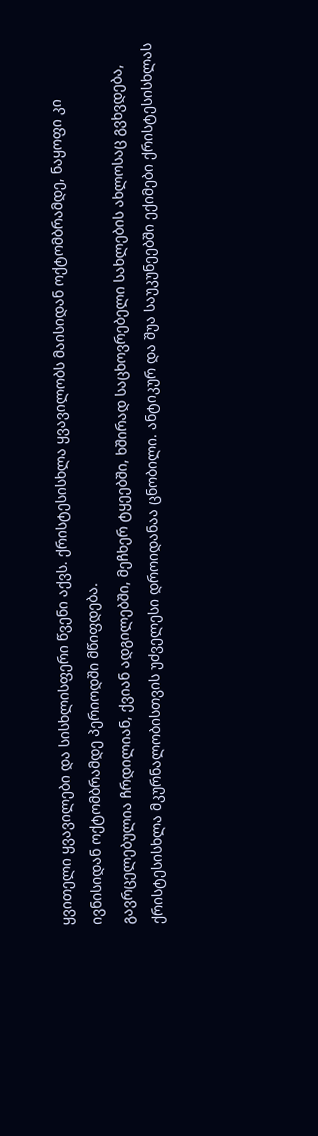ყვითელი ყვავილები და სისხლისფერი წვენი აქვს. ქრისტესისხლა ყვავილობს მაისიდან ოქტომბრამდე, ნაყოფი კი ივნისიდან ოქტომბრამდე პერიოდში მწიფდება.
გავრცელებულია ჩრდილიან, ქვიან ადგილებში, მეჩხერ ტყეებში, ხშირად საცხოვრებელი სახლების ახლოსაც გვხვდება,
ქრისტესისხლა მკურნალობისთვის უძველესი დროიდანაა ცნობილი. ანტიკურ და შუა საუკუნეებში ექიმები ქრისტესისხლას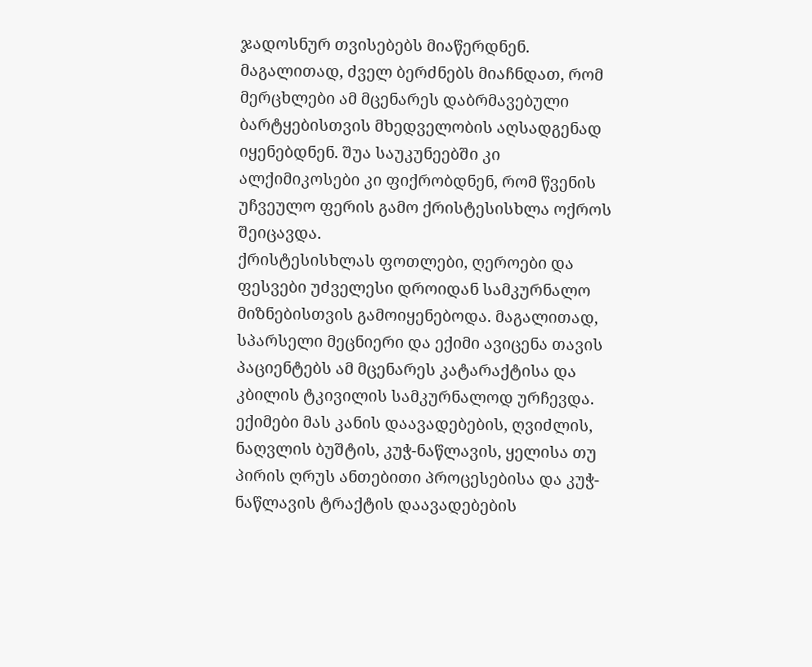ჯადოსნურ თვისებებს მიაწერდნენ. მაგალითად, ძველ ბერძნებს მიაჩნდათ, რომ მერცხლები ამ მცენარეს დაბრმავებული ბარტყებისთვის მხედველობის აღსადგენად იყენებდნენ. შუა საუკუნეებში კი ალქიმიკოსები კი ფიქრობდნენ, რომ წვენის უჩვეულო ფერის გამო ქრისტესისხლა ოქროს შეიცავდა.
ქრისტესისხლას ფოთლები, ღეროები და ფესვები უძველესი დროიდან სამკურნალო მიზნებისთვის გამოიყენებოდა. მაგალითად, სპარსელი მეცნიერი და ექიმი ავიცენა თავის პაციენტებს ამ მცენარეს კატარაქტისა და კბილის ტკივილის სამკურნალოდ ურჩევდა. ექიმები მას კანის დაავადებების, ღვიძლის, ნაღვლის ბუშტის, კუჭ-ნაწლავის, ყელისა თუ პირის ღრუს ანთებითი პროცესებისა და კუჭ-ნაწლავის ტრაქტის დაავადებების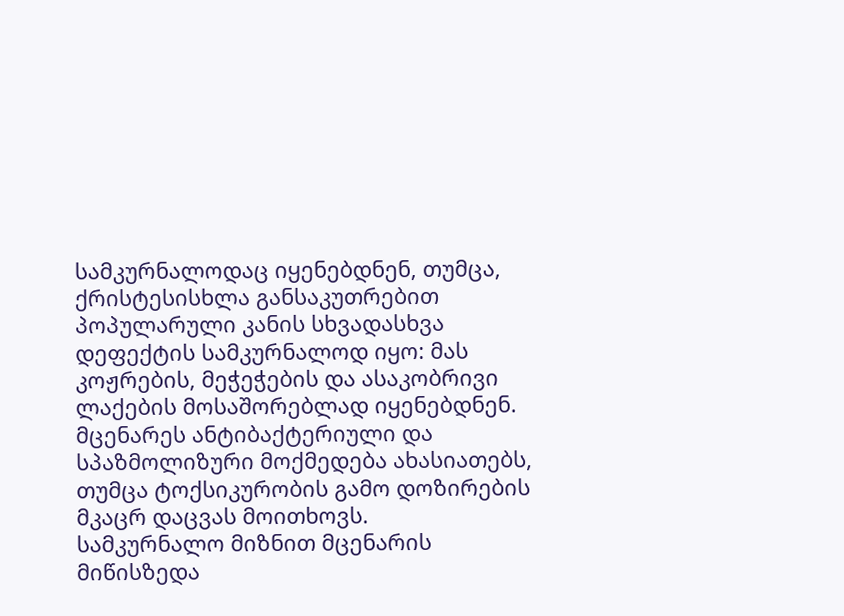სამკურნალოდაც იყენებდნენ, თუმცა, ქრისტესისხლა განსაკუთრებით პოპულარული კანის სხვადასხვა დეფექტის სამკურნალოდ იყო: მას კოჟრების, მეჭეჭების და ასაკობრივი ლაქების მოსაშორებლად იყენებდნენ.
მცენარეს ანტიბაქტერიული და სპაზმოლიზური მოქმედება ახასიათებს, თუმცა ტოქსიკურობის გამო დოზირების მკაცრ დაცვას მოითხოვს.
სამკურნალო მიზნით მცენარის მიწისზედა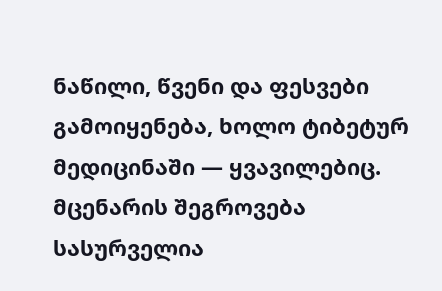ნაწილი, წვენი და ფესვები გამოიყენება, ხოლო ტიბეტურ მედიცინაში — ყვავილებიც. მცენარის შეგროვება სასურველია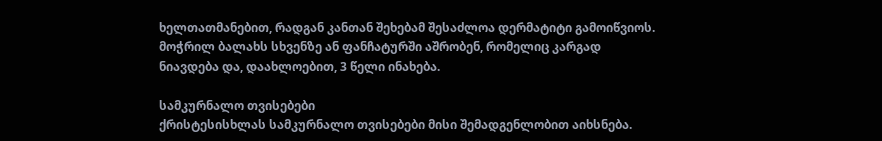ხელთათმანებით, რადგან კანთან შეხებამ შესაძლოა დერმატიტი გამოიწვიოს. მოჭრილ ბალახს სხვენზე ან ფანჩატურში აშრობენ, რომელიც კარგად ნიავდება და, დაახლოებით, 3 წელი ინახება.

სამკურნალო თვისებები
ქრისტესისხლას სამკურნალო თვისებები მისი შემადგენლობით აიხსნება.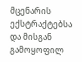მცენარის ექსტრაქტებსა და მისგან გამოყოფილ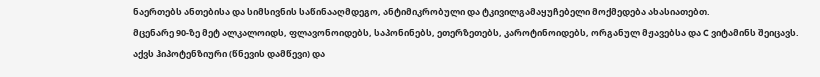ნაერთებს ანთებისა და სიმსივნის საწინააღმდეგო, ანტიმიკრობული და ტკივილგამაყუჩებელი მოქმედება ახასიათებთ.
მცენარე 90-ზე მეტ ალკალოიდს, ფლავონოიდებს, საპონინებს, ეთერზეთებს, კაროტინოიდებს, ორგანულ მჟავებსა და C ვიტამინს შეიცავს. აქვს ჰიპოტენზიური (წნევის დამწევი) და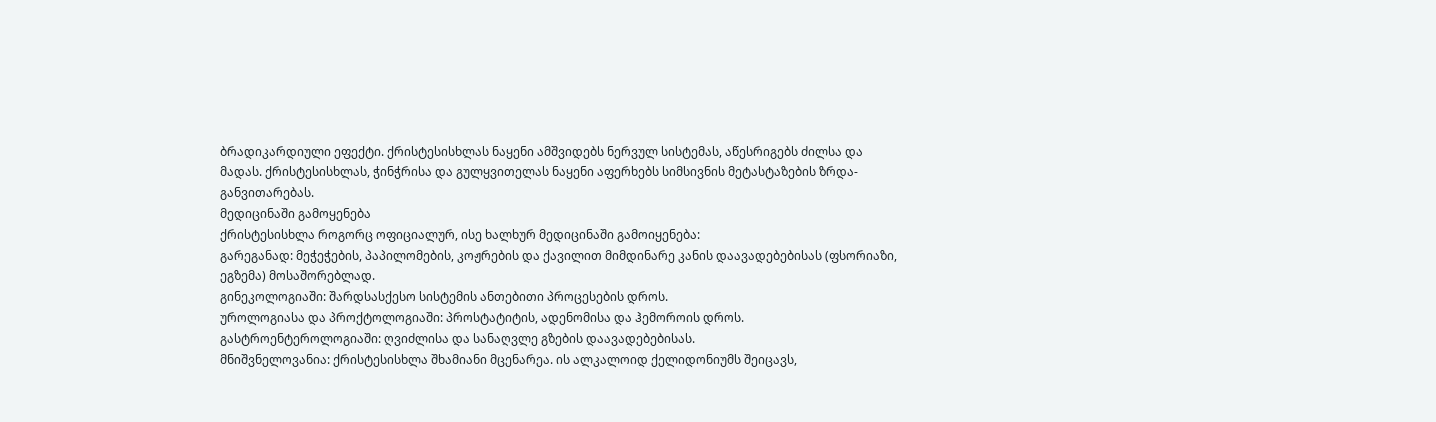ბრადიკარდიული ეფექტი. ქრისტესისხლას ნაყენი ამშვიდებს ნერვულ სისტემას, აწესრიგებს ძილსა და მადას. ქრისტესისხლას, ჭინჭრისა და გულყვითელას ნაყენი აფერხებს სიმსივნის მეტასტაზების ზრდა-განვითარებას.
მედიცინაში გამოყენება
ქრისტესისხლა როგორც ოფიციალურ, ისე ხალხურ მედიცინაში გამოიყენება:
გარეგანად: მეჭეჭების, პაპილომების, კოჟრების და ქავილით მიმდინარე კანის დაავადებებისას (ფსორიაზი, ეგზემა) მოსაშორებლად.
გინეკოლოგიაში: შარდსასქესო სისტემის ანთებითი პროცესების დროს.
უროლოგიასა და პროქტოლოგიაში: პროსტატიტის, ადენომისა და ჰემოროის დროს.
გასტროენტეროლოგიაში: ღვიძლისა და სანაღვლე გზების დაავადებებისას.
მნიშვნელოვანია: ქრისტესისხლა შხამიანი მცენარეა. ის ალკალოიდ ქელიდონიუმს შეიცავს,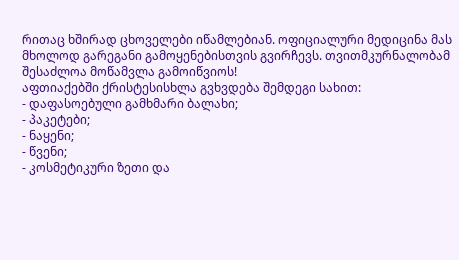რითაც ხშირად ცხოველები იწამლებიან. ოფიციალური მედიცინა მას მხოლოდ გარეგანი გამოყენებისთვის გვირჩევს. თვითმკურნალობამ შესაძლოა მოწამვლა გამოიწვიოს!
აფთიაქებში ქრისტესისხლა გვხვდება შემდეგი სახით:
- დაფასოებული გამხმარი ბალახი;
- პაკეტები;
- ნაყენი;
- წვენი;
- კოსმეტიკური ზეთი და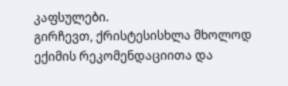კაფსულები.
გირჩევთ, ქრისტესისხლა მხოლოდ ექიმის რეკომენდაციითა და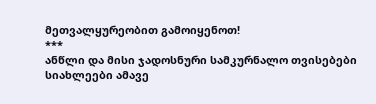მეთვალყურეობით გამოიყენოთ!
***
ანწლი და მისი ჯადოსნური სამკურნალო თვისებები
სიახლეები ამავე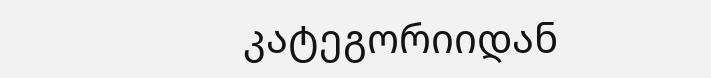კატეგორიიდან